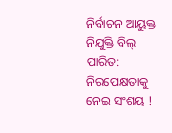ନିର୍ବାଚନ ଆୟୁକ୍ତ ନିଯୁକ୍ତି ବିଲ୍ ପାରିତ: ନିରପେକ୍ଷତାକୁ ନେଇ ସଂଶୟ !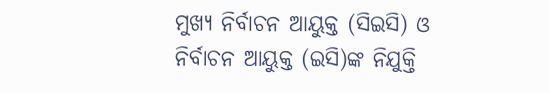ମୁଖ୍ୟ ନିର୍ବାଚନ ଆୟୁକ୍ତ (ସିଇସି) ଓ ନିର୍ବାଚନ ଆୟୁକ୍ତ (ଇସି)ଙ୍କ ନିଯୁକ୍ତି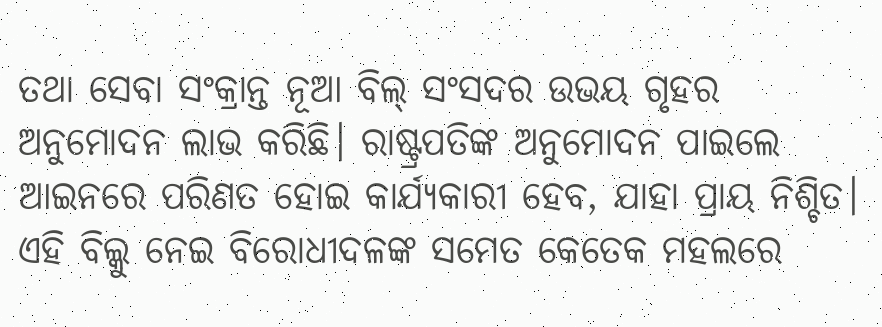ତଥା ସେବା ସଂକ୍ରାନ୍ତ ନୂଆ ବିଲ୍ ସଂସଦର ଉଭୟ ଗୃହର ଅନୁମୋଦନ ଲାଭ କରିଛି। ରାଷ୍ଟ୍ରପତିଙ୍କ ଅନୁମୋଦନ ପାଇଲେ ଆଇନରେ ପରିଣତ ହୋଇ କାର୍ଯ୍ୟକାରୀ ହେବ, ଯାହା ପ୍ରାୟ ନିଶ୍ଚିତ। ଏହି ବିଲ୍କୁ ନେଇ ବିରୋଧୀଦଳଙ୍କ ସମେତ କେତେକ ମହଲରେ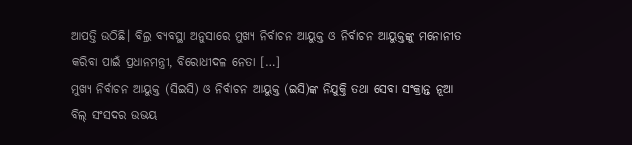ଆପତ୍ତି ଉଠିଛି। ବିଲ୍ର ବ୍ୟବସ୍ଥା ଅନୁସାରେ ମୁଖ୍ୟ ନିର୍ବାଚନ ଆୟୁକ୍ତ ଓ ନିର୍ବାଚନ ଆୟୁକ୍ତଙ୍କୁ ମନୋନୀତ କରିବା ପାଇଁ ପ୍ରଧାନମନ୍ତ୍ରୀ, ବିରୋଧୀଦଳ ନେତା […]
ମୁଖ୍ୟ ନିର୍ବାଚନ ଆୟୁକ୍ତ (ସିଇସି) ଓ ନିର୍ବାଚନ ଆୟୁକ୍ତ (ଇସି)ଙ୍କ ନିଯୁକ୍ତି ତଥା ସେବା ସଂକ୍ରାନ୍ତ ନୂଆ ବିଲ୍ ସଂସଦର ଉଭୟ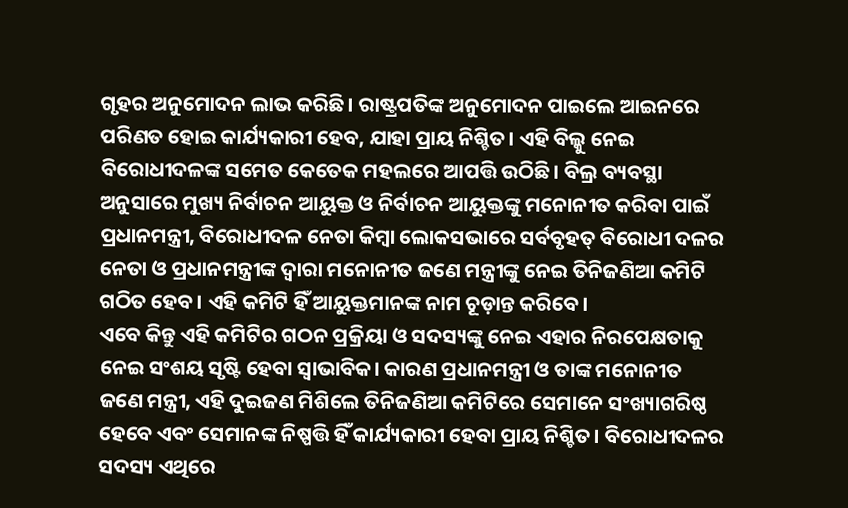ଗୃହର ଅନୁମୋଦନ ଲାଭ କରିଛି। ରାଷ୍ଟ୍ରପତିଙ୍କ ଅନୁମୋଦନ ପାଇଲେ ଆଇନରେ ପରିଣତ ହୋଇ କାର୍ଯ୍ୟକାରୀ ହେବ, ଯାହା ପ୍ରାୟ ନିଶ୍ଚିତ। ଏହି ବିଲ୍କୁ ନେଇ ବିରୋଧୀଦଳଙ୍କ ସମେତ କେତେକ ମହଲରେ ଆପତ୍ତି ଉଠିଛି। ବିଲ୍ର ବ୍ୟବସ୍ଥା ଅନୁସାରେ ମୁଖ୍ୟ ନିର୍ବାଚନ ଆୟୁକ୍ତ ଓ ନିର୍ବାଚନ ଆୟୁକ୍ତଙ୍କୁ ମନୋନୀତ କରିବା ପାଇଁ ପ୍ରଧାନମନ୍ତ୍ରୀ, ବିରୋଧୀଦଳ ନେତା କିମ୍ବା ଲୋକସଭାରେ ସର୍ବବୃହତ୍ ବିରୋଧୀ ଦଳର ନେତା ଓ ପ୍ରଧାନମନ୍ତ୍ରୀଙ୍କ ଦ୍ୱାରା ମନୋନୀତ ଜଣେ ମନ୍ତ୍ରୀଙ୍କୁ ନେଇ ତିନିଜଣିଆ କମିଟି ଗଠିତ ହେବ। ଏହି କମିଟି ହିଁ ଆୟୁକ୍ତମାନଙ୍କ ନାମ ଚୂଡ଼ାନ୍ତ କରିବେ।
ଏବେ କିନ୍ତୁ ଏହି କମିଟିର ଗଠନ ପ୍ରକ୍ରିୟା ଓ ସଦସ୍ୟଙ୍କୁ ନେଇ ଏହାର ନିରପେକ୍ଷତାକୁ ନେଇ ସଂଶୟ ସୃଷ୍ଟି ହେବା ସ୍ୱାଭାବିକ। କାରଣ ପ୍ରଧାନମନ୍ତ୍ରୀ ଓ ତାଙ୍କ ମନୋନୀତ ଜଣେ ମନ୍ତ୍ରୀ, ଏହି ଦୁଇଜଣ ମିଶିଲେ ତିନିଜଣିଆ କମିଟିରେ ସେମାନେ ସଂଖ୍ୟାଗରିଷ୍ଠ ହେବେ ଏବଂ ସେମାନଙ୍କ ନିଷ୍ପତ୍ତି ହିଁ କାର୍ଯ୍ୟକାରୀ ହେବା ପ୍ରାୟ ନିଶ୍ଚିତ। ବିରୋଧୀଦଳର ସଦସ୍ୟ ଏଥିରେ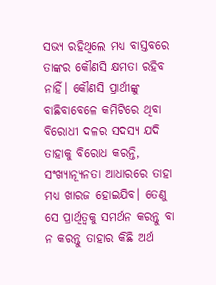ସଭ୍ୟ ରହିଥିଲେ ମଧ୍ୟ ବାସ୍ତବରେ ତାଙ୍କର କୌଣସି କ୍ଷମତା ରହିବ ନାହିଁ। କୌଣସି ପ୍ରାର୍ଥୀଙ୍କୁ ବାଛିବାବେଳେ କମିଟିରେ ଥିବା ବିରୋଧୀ ଦଳର ସଦସ୍ୟ ଯଦି ତାହାକୁ ବିରୋଧ କରନ୍ତି, ସଂଖ୍ୟାନ୍ୟୂନତା ଆଧାରରେ ତାହା ମଧ୍ୟ ଖାରଜ ହୋଇଯିବ। ତେଣୁ ସେ ପ୍ରାର୍ଥିତ୍ୱକୁ ସମର୍ଥନ କରନ୍ତୁ ବା ନ କରନ୍ତୁ ତାହାର କିଛି ଅର୍ଥ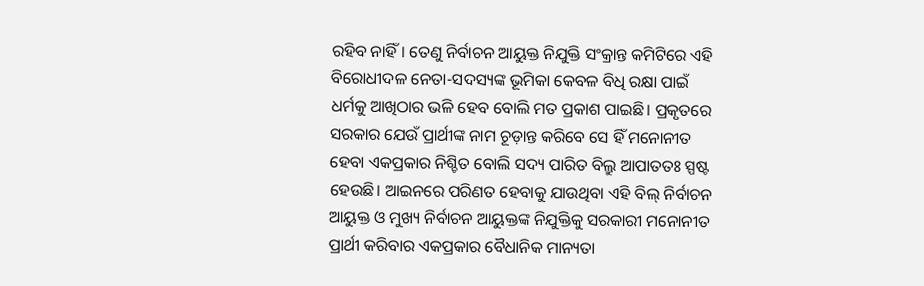ରହିବ ନାହିଁ। ତେଣୁ ନିର୍ବାଚନ ଆୟୁକ୍ତ ନିଯୁକ୍ତି ସଂକ୍ରାନ୍ତ କମିଟିରେ ଏହି ବିରୋଧୀଦଳ ନେତା-ସଦସ୍ୟଙ୍କ ଭୂମିକା କେବଳ ବିଧି ରକ୍ଷା ପାଇଁ ଧର୍ମକୁ ଆଖିଠାର ଭଳି ହେବ ବୋଲି ମତ ପ୍ରକାଶ ପାଇଛି। ପ୍ରକୃତରେ ସରକାର ଯେଉଁ ପ୍ରାର୍ଥୀଙ୍କ ନାମ ଚୂଡ଼ାନ୍ତ କରିବେ ସେ ହିଁ ମନୋନୀତ ହେବା ଏକପ୍ରକାର ନିଶ୍ଚିତ ବୋଲି ସଦ୍ୟ ପାରିତ ବିଲ୍ରୁ ଆପାତତଃ ସ୍ପଷ୍ଟ ହେଉଛି। ଆଇନରେ ପରିଣତ ହେବାକୁ ଯାଉଥିବା ଏହି ବିଲ୍ ନିର୍ବାଚନ ଆୟୁକ୍ତ ଓ ମୁଖ୍ୟ ନିର୍ବାଚନ ଆୟୁକ୍ତଙ୍କ ନିଯୁକ୍ତିକୁ ସରକାରୀ ମନୋନୀତ ପ୍ରାର୍ଥୀ କରିବାର ଏକପ୍ରକାର ବୈଧାନିକ ମାନ୍ୟତା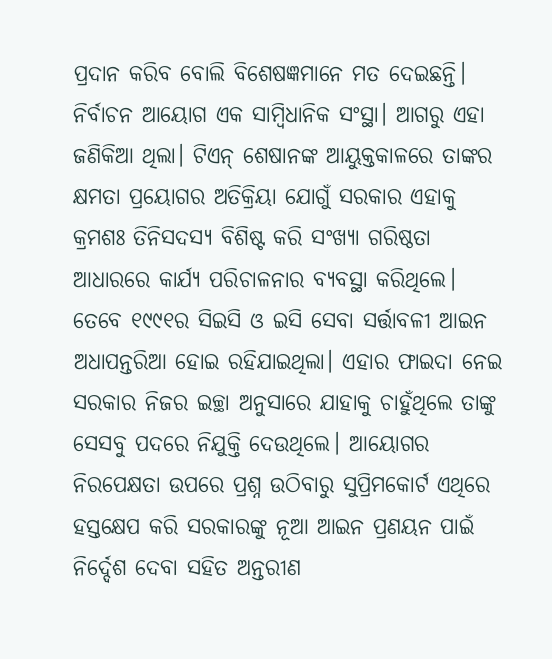ପ୍ରଦାନ କରିବ ବୋଲି ବିଶେଷଜ୍ଞମାନେ ମତ ଦେଇଛନ୍ତି।
ନିର୍ବାଚନ ଆୟୋଗ ଏକ ସାମ୍ବିଧାନିକ ସଂସ୍ଥା। ଆଗରୁ ଏହା ଜଣିକିଆ ଥିଲା। ଟିଏନ୍ ଶେଷାନଙ୍କ ଆୟୁକ୍ତକାଳରେ ତାଙ୍କର କ୍ଷମତା ପ୍ରୟୋଗର ଅତିକ୍ରିୟା ଯୋଗୁଁ ସରକାର ଏହାକୁ କ୍ରମଶଃ ତିନିସଦସ୍ୟ ବିଶିଷ୍ଟ କରି ସଂଖ୍ୟା ଗରିଷ୍ଠତା ଆଧାରରେ କାର୍ଯ୍ୟ ପରିଚାଳନାର ବ୍ୟବସ୍ଥା କରିଥିଲେ। ତେବେ ୧୯୯୧ର ସିଇସି ଓ ଇସି ସେବା ସର୍ତ୍ତାବଳୀ ଆଇନ ଅଧାପନ୍ତରିଆ ହୋଇ ରହିଯାଇଥିଲା। ଏହାର ଫାଇଦା ନେଇ ସରକାର ନିଜର ଇଚ୍ଛା ଅନୁସାରେ ଯାହାକୁ ଚାହୁଁଥିଲେ ତାଙ୍କୁ ସେସବୁ ପଦରେ ନିଯୁକ୍ତି ଦେଉଥିଲେ। ଆୟୋଗର ନିରପେକ୍ଷତା ଉପରେ ପ୍ରଶ୍ନ ଉଠିବାରୁ ସୁପ୍ରିମକୋର୍ଟ ଏଥିରେ ହସ୍ତକ୍ଷେପ କରି ସରକାରଙ୍କୁ ନୂଆ ଆଇନ ପ୍ରଣୟନ ପାଇଁ ନିର୍ଦ୍ଦେଶ ଦେବା ସହିତ ଅନ୍ତରୀଣ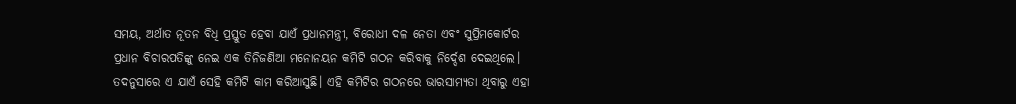ସମୟ, ଅର୍ଥାତ ନୂତନ ବିଧି ପ୍ରସ୍ତୁତ ହେବା ଯାଏଁ ପ୍ରଧାନମନ୍ତ୍ରୀ, ବିରୋଧୀ ଦଳ ନେତା ଏବଂ ସୁପ୍ରିମକୋର୍ଟର ପ୍ରଧାନ ବିଚାରପତିଙ୍କୁ ନେଇ ଏକ ତିନିଜଣିଆ ମନୋନୟନ କମିଟି ଗଠନ କରିବାକୁ ନିର୍ଦ୍ଦେଶ ଦେଇଥିଲେ। ତଦନୁସାରେ ଏ ଯାଏଁ ସେହି କମିଟି କାମ କରିଆସୁଛି। ଏହି କମିଟିର ଗଠନରେ ଭାରସାମ୍ୟତା ଥିବାରୁ ଏହା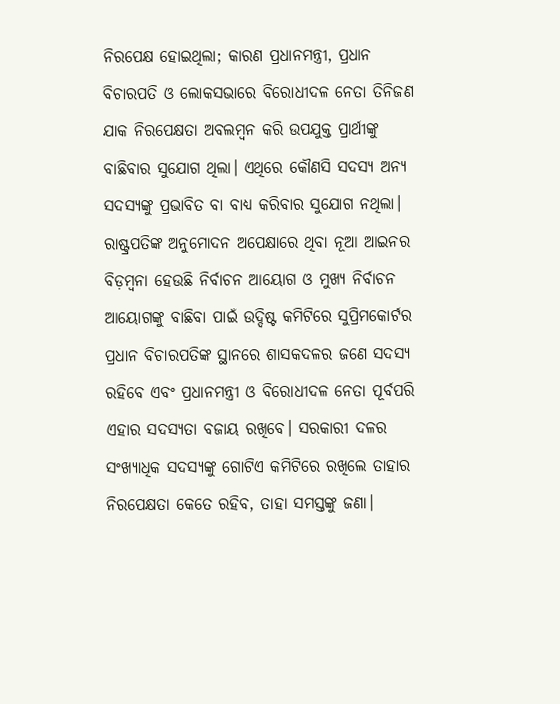ନିରପେକ୍ଷ ହୋଇଥିଲା; କାରଣ ପ୍ରଧାନମନ୍ତ୍ରୀ, ପ୍ରଧାନ ବିଚାରପତି ଓ ଲୋକସଭାରେ ବିରୋଧୀଦଳ ନେତା ତିନିଜଣ ଯାକ ନିରପେକ୍ଷତା ଅବଲମ୍ବନ କରି ଉପଯୁକ୍ତ ପ୍ରାର୍ଥୀଙ୍କୁ ବାଛିବାର ସୁଯୋଗ ଥିଲା। ଏଥିରେ କୌଣସି ସଦସ୍ୟ ଅନ୍ୟ ସଦସ୍ୟଙ୍କୁ ପ୍ରଭାବିତ ବା ବାଧ୍ୟ କରିବାର ସୁଯୋଗ ନଥିଲା।
ରାଷ୍ଟ୍ରପତିଙ୍କ ଅନୁମୋଦନ ଅପେକ୍ଷାରେ ଥିବା ନୂଆ ଆଇନର ବିଡ଼ମ୍ବନା ହେଉଛି ନିର୍ବାଚନ ଆୟୋଗ ଓ ମୁଖ୍ୟ ନିର୍ବାଚନ ଆୟୋଗଙ୍କୁ ବାଛିବା ପାଇଁ ଉଦ୍ଦିଷ୍ଟ କମିଟିରେ ସୁପ୍ରିମକୋର୍ଟର ପ୍ରଧାନ ବିଚାରପତିଙ୍କ ସ୍ଥାନରେ ଶାସକଦଳର ଜଣେ ସଦସ୍ୟ ରହିବେ ଏବଂ ପ୍ରଧାନମନ୍ତ୍ରୀ ଓ ବିରୋଧୀଦଳ ନେତା ପୂର୍ବପରି ଏହାର ସଦସ୍ୟତା ବଜାୟ ରଖିବେ। ସରକାରୀ ଦଳର ସଂଖ୍ୟାଧିକ ସଦସ୍ୟଙ୍କୁ ଗୋଟିଏ କମିଟିରେ ରଖିଲେ ତାହାର ନିରପେକ୍ଷତା କେତେ ରହିବ, ତାହା ସମସ୍ତଙ୍କୁ ଜଣା।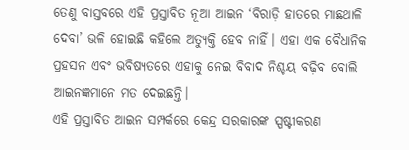ତେଣୁ ବାସ୍ତବରେ ଏହି ପ୍ରସ୍ତାବିତ ନୂଆ ଆଇନ ‘ବିରାଡ଼ି ହାତରେ ମାଛଥାଳି ଦେବା’ ଭଳି ହୋଇଛି କହିଲେ ଅତ୍ୟୁକ୍ତି ହେବ ନାହିଁ। ଏହା ଏକ ବୈଧାନିକ ପ୍ରହସନ ଏବଂ ଭବିଷ୍ୟତରେ ଏହାକୁ ନେଇ ବିବାଦ ନିଶ୍ଚୟ ବଢ଼ିବ ବୋଲି ଆଇନଜ୍ଞମାନେ ମତ ଦେଇଛନ୍ତି।
ଏହି ପ୍ରସ୍ତାବିତ ଆଇନ ସମ୍ପର୍କରେ କେନ୍ଦ୍ର ସରକାରଙ୍କ ସ୍ପଷ୍ଟୀକରଣ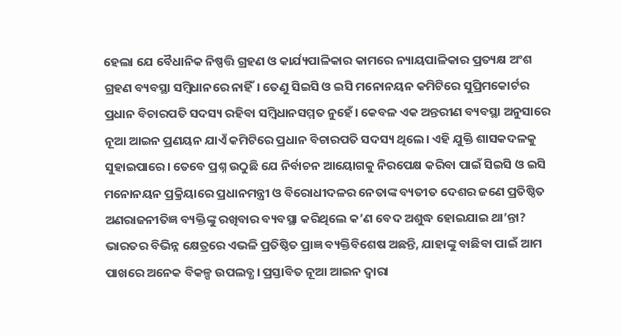ହେଲା ଯେ ବୈଧାନିକ ନିଷ୍ପତ୍ତି ଗ୍ରହଣ ଓ କାର୍ଯ୍ୟପାଳିକାର କାମରେ ନ୍ୟାୟପାଳିକାର ପ୍ରତ୍ୟକ୍ଷ ଅଂଶ ଗ୍ରହଣ ବ୍ୟବସ୍ଥା ସମ୍ବିଧାନରେ ନାହିଁ। ତେଣୁ ସିଇସି ଓ ଇସି ମନୋନୟନ କମିଟିରେ ସୁପ୍ରିମକୋର୍ଟର ପ୍ରଧାନ ବିଚାରପତି ସଦସ୍ୟ ରହିବା ସମ୍ବିଧାନସମ୍ମତ ନୁହେଁ। କେବଳ ଏକ ଅନ୍ତରୀଣ ବ୍ୟବସ୍ଥା ଅନୁସାରେ ନୂଆ ଆଇନ ପ୍ରଣୟନ ଯାଏଁ କମିଟିରେ ପ୍ରଧାନ ବିଚାରପତି ସଦସ୍ୟ ଥିଲେ। ଏହି ଯୁକ୍ତି ଶାସକଦଳକୁ ସୁହାଇପାରେ। ତେବେ ପ୍ରଶ୍ନ ଉଠୁଛି ଯେ ନିର୍ବାଚନ ଆୟୋଗକୁ ନିରପେକ୍ଷ କରିବା ପାଇଁ ସିଇସି ଓ ଇସି ମନୋନୟନ ପ୍ରକ୍ରିୟାରେ ପ୍ରଧାନମନ୍ତ୍ରୀ ଓ ବିରୋଧୀଦଳର ନେତାଙ୍କ ବ୍ୟତୀତ ଦେଶର ଜଣେ ପ୍ରତିଷ୍ଠିତ ଅଣରାଜନୀତିଜ୍ଞ ବ୍ୟକ୍ତିଙ୍କୁ ରଖିବାର ବ୍ୟବସ୍ଥା କରିଥିଲେ କ’ଣ ବେଦ ଅଶୁଦ୍ଧ ହୋଇଯାଇ ଥା’ନ୍ତା? ଭାରତର ବିଭିନ୍ନ କ୍ଷେତ୍ରରେ ଏଭଳି ପ୍ରତିଷ୍ଠିତ ପ୍ରାଜ୍ଞ ବ୍ୟକ୍ତିବିଶେଷ ଅଛନ୍ତି, ଯାହାଙ୍କୁ ବାଛିବା ପାଇଁ ଆମ ପାଖରେ ଅନେକ ବିକଳ୍ପ ଉପଲବ୍ଧ। ପ୍ରସ୍ତାବିତ ନୂଆ ଆଇନ ଦ୍ୱାରା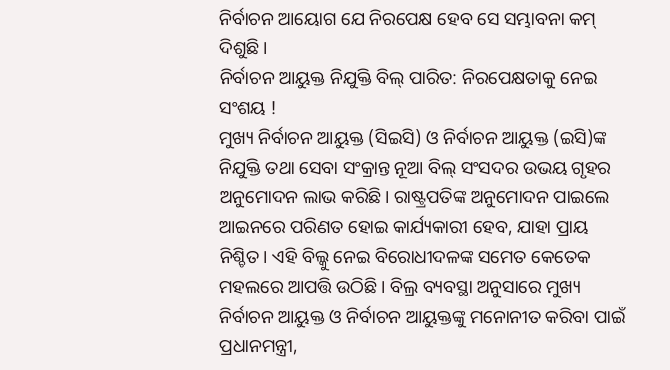ନିର୍ବାଚନ ଆୟୋଗ ଯେ ନିରପେକ୍ଷ ହେବ ସେ ସମ୍ଭାବନା କମ୍ ଦିଶୁଛି।
ନିର୍ବାଚନ ଆୟୁକ୍ତ ନିଯୁକ୍ତି ବିଲ୍ ପାରିତ: ନିରପେକ୍ଷତାକୁ ନେଇ ସଂଶୟ !
ମୁଖ୍ୟ ନିର୍ବାଚନ ଆୟୁକ୍ତ (ସିଇସି) ଓ ନିର୍ବାଚନ ଆୟୁକ୍ତ (ଇସି)ଙ୍କ ନିଯୁକ୍ତି ତଥା ସେବା ସଂକ୍ରାନ୍ତ ନୂଆ ବିଲ୍ ସଂସଦର ଉଭୟ ଗୃହର ଅନୁମୋଦନ ଲାଭ କରିଛି। ରାଷ୍ଟ୍ରପତିଙ୍କ ଅନୁମୋଦନ ପାଇଲେ ଆଇନରେ ପରିଣତ ହୋଇ କାର୍ଯ୍ୟକାରୀ ହେବ, ଯାହା ପ୍ରାୟ ନିଶ୍ଚିତ। ଏହି ବିଲ୍କୁ ନେଇ ବିରୋଧୀଦଳଙ୍କ ସମେତ କେତେକ ମହଲରେ ଆପତ୍ତି ଉଠିଛି। ବିଲ୍ର ବ୍ୟବସ୍ଥା ଅନୁସାରେ ମୁଖ୍ୟ ନିର୍ବାଚନ ଆୟୁକ୍ତ ଓ ନିର୍ବାଚନ ଆୟୁକ୍ତଙ୍କୁ ମନୋନୀତ କରିବା ପାଇଁ ପ୍ରଧାନମନ୍ତ୍ରୀ,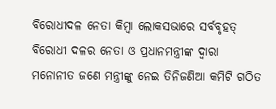ବିରୋଧୀଦଳ ନେତା କିମ୍ବା ଲୋକସଭାରେ ସର୍ବବୃହତ୍ ବିରୋଧୀ ଦଳର ନେତା ଓ ପ୍ରଧାନମନ୍ତ୍ରୀଙ୍କ ଦ୍ୱାରା ମନୋନୀତ ଜଣେ ମନ୍ତ୍ରୀଙ୍କୁ ନେଇ ତିନିଜଣିଆ କମିଟି ଗଠିତ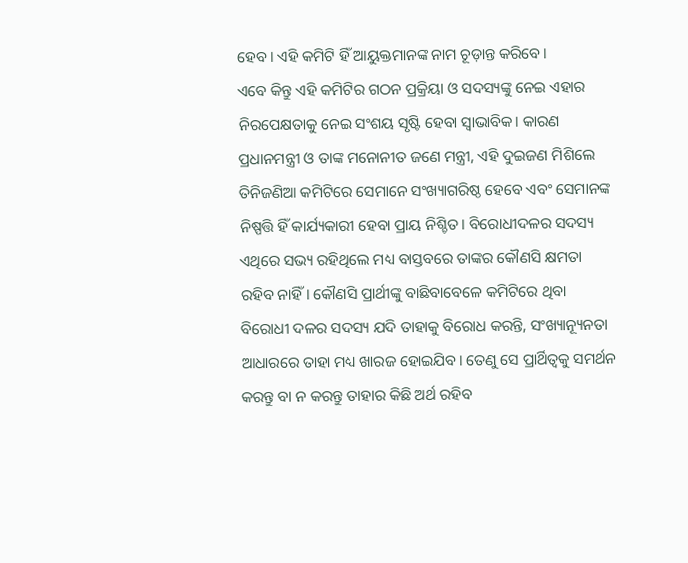ହେବ। ଏହି କମିଟି ହିଁ ଆୟୁକ୍ତମାନଙ୍କ ନାମ ଚୂଡ଼ାନ୍ତ କରିବେ।
ଏବେ କିନ୍ତୁ ଏହି କମିଟିର ଗଠନ ପ୍ରକ୍ରିୟା ଓ ସଦସ୍ୟଙ୍କୁ ନେଇ ଏହାର ନିରପେକ୍ଷତାକୁ ନେଇ ସଂଶୟ ସୃଷ୍ଟି ହେବା ସ୍ୱାଭାବିକ। କାରଣ ପ୍ରଧାନମନ୍ତ୍ରୀ ଓ ତାଙ୍କ ମନୋନୀତ ଜଣେ ମନ୍ତ୍ରୀ, ଏହି ଦୁଇଜଣ ମିଶିଲେ ତିନିଜଣିଆ କମିଟିରେ ସେମାନେ ସଂଖ୍ୟାଗରିଷ୍ଠ ହେବେ ଏବଂ ସେମାନଙ୍କ ନିଷ୍ପତ୍ତି ହିଁ କାର୍ଯ୍ୟକାରୀ ହେବା ପ୍ରାୟ ନିଶ୍ଚିତ। ବିରୋଧୀଦଳର ସଦସ୍ୟ ଏଥିରେ ସଭ୍ୟ ରହିଥିଲେ ମଧ୍ୟ ବାସ୍ତବରେ ତାଙ୍କର କୌଣସି କ୍ଷମତା ରହିବ ନାହିଁ। କୌଣସି ପ୍ରାର୍ଥୀଙ୍କୁ ବାଛିବାବେଳେ କମିଟିରେ ଥିବା ବିରୋଧୀ ଦଳର ସଦସ୍ୟ ଯଦି ତାହାକୁ ବିରୋଧ କରନ୍ତି, ସଂଖ୍ୟାନ୍ୟୂନତା ଆଧାରରେ ତାହା ମଧ୍ୟ ଖାରଜ ହୋଇଯିବ। ତେଣୁ ସେ ପ୍ରାର୍ଥିତ୍ୱକୁ ସମର୍ଥନ କରନ୍ତୁ ବା ନ କରନ୍ତୁ ତାହାର କିଛି ଅର୍ଥ ରହିବ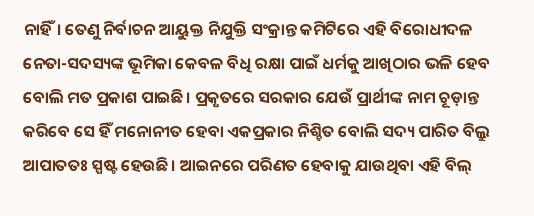ନାହିଁ। ତେଣୁ ନିର୍ବାଚନ ଆୟୁକ୍ତ ନିଯୁକ୍ତି ସଂକ୍ରାନ୍ତ କମିଟିରେ ଏହି ବିରୋଧୀଦଳ ନେତା-ସଦସ୍ୟଙ୍କ ଭୂମିକା କେବଳ ବିଧି ରକ୍ଷା ପାଇଁ ଧର୍ମକୁ ଆଖିଠାର ଭଳି ହେବ ବୋଲି ମତ ପ୍ରକାଶ ପାଇଛି। ପ୍ରକୃତରେ ସରକାର ଯେଉଁ ପ୍ରାର୍ଥୀଙ୍କ ନାମ ଚୂଡ଼ାନ୍ତ କରିବେ ସେ ହିଁ ମନୋନୀତ ହେବା ଏକପ୍ରକାର ନିଶ୍ଚିତ ବୋଲି ସଦ୍ୟ ପାରିତ ବିଲ୍ରୁ ଆପାତତଃ ସ୍ପଷ୍ଟ ହେଉଛି। ଆଇନରେ ପରିଣତ ହେବାକୁ ଯାଉଥିବା ଏହି ବିଲ୍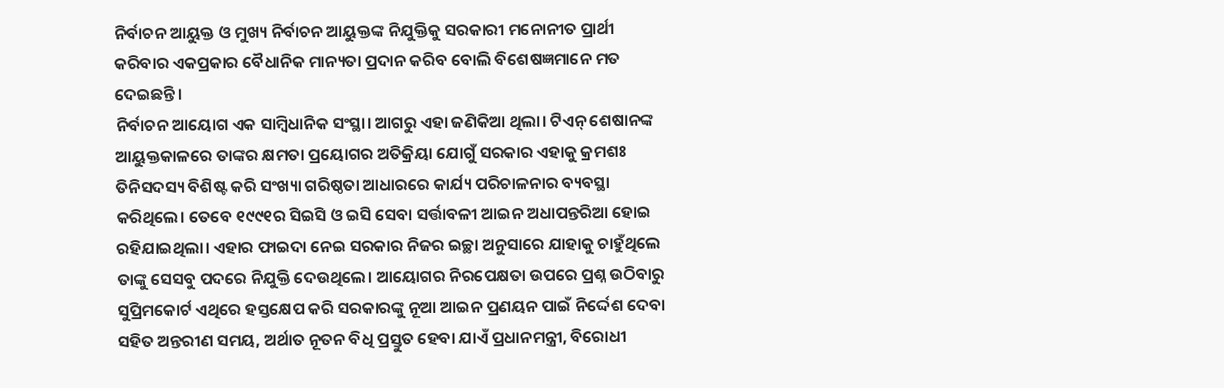ନିର୍ବାଚନ ଆୟୁକ୍ତ ଓ ମୁଖ୍ୟ ନିର୍ବାଚନ ଆୟୁକ୍ତଙ୍କ ନିଯୁକ୍ତିକୁ ସରକାରୀ ମନୋନୀତ ପ୍ରାର୍ଥୀ କରିବାର ଏକପ୍ରକାର ବୈଧାନିକ ମାନ୍ୟତା ପ୍ରଦାନ କରିବ ବୋଲି ବିଶେଷଜ୍ଞମାନେ ମତ ଦେଇଛନ୍ତି।
ନିର୍ବାଚନ ଆୟୋଗ ଏକ ସାମ୍ବିଧାନିକ ସଂସ୍ଥା। ଆଗରୁ ଏହା ଜଣିକିଆ ଥିଲା। ଟିଏନ୍ ଶେଷାନଙ୍କ ଆୟୁକ୍ତକାଳରେ ତାଙ୍କର କ୍ଷମତା ପ୍ରୟୋଗର ଅତିକ୍ରିୟା ଯୋଗୁଁ ସରକାର ଏହାକୁ କ୍ରମଶଃ ତିନିସଦସ୍ୟ ବିଶିଷ୍ଟ କରି ସଂଖ୍ୟା ଗରିଷ୍ଠତା ଆଧାରରେ କାର୍ଯ୍ୟ ପରିଚାଳନାର ବ୍ୟବସ୍ଥା କରିଥିଲେ। ତେବେ ୧୯୯୧ର ସିଇସି ଓ ଇସି ସେବା ସର୍ତ୍ତାବଳୀ ଆଇନ ଅଧାପନ୍ତରିଆ ହୋଇ ରହିଯାଇଥିଲା। ଏହାର ଫାଇଦା ନେଇ ସରକାର ନିଜର ଇଚ୍ଛା ଅନୁସାରେ ଯାହାକୁ ଚାହୁଁଥିଲେ ତାଙ୍କୁ ସେସବୁ ପଦରେ ନିଯୁକ୍ତି ଦେଉଥିଲେ। ଆୟୋଗର ନିରପେକ୍ଷତା ଉପରେ ପ୍ରଶ୍ନ ଉଠିବାରୁ ସୁପ୍ରିମକୋର୍ଟ ଏଥିରେ ହସ୍ତକ୍ଷେପ କରି ସରକାରଙ୍କୁ ନୂଆ ଆଇନ ପ୍ରଣୟନ ପାଇଁ ନିର୍ଦ୍ଦେଶ ଦେବା ସହିତ ଅନ୍ତରୀଣ ସମୟ, ଅର୍ଥାତ ନୂତନ ବିଧି ପ୍ରସ୍ତୁତ ହେବା ଯାଏଁ ପ୍ରଧାନମନ୍ତ୍ରୀ, ବିରୋଧୀ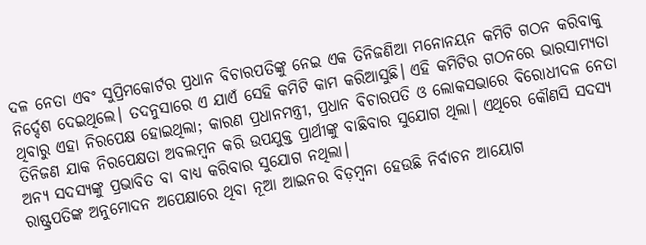ଦଳ ନେତା ଏବଂ ସୁପ୍ରିମକୋର୍ଟର ପ୍ରଧାନ ବିଚାରପତିଙ୍କୁ ନେଇ ଏକ ତିନିଜଣିଆ ମନୋନୟନ କମିଟି ଗଠନ କରିବାକୁ ନିର୍ଦ୍ଦେଶ ଦେଇଥିଲେ। ତଦନୁସାରେ ଏ ଯାଏଁ ସେହି କମିଟି କାମ କରିଆସୁଛି। ଏହି କମିଟିର ଗଠନରେ ଭାରସାମ୍ୟତା ଥିବାରୁ ଏହା ନିରପେକ୍ଷ ହୋଇଥିଲା; କାରଣ ପ୍ରଧାନମନ୍ତ୍ରୀ, ପ୍ରଧାନ ବିଚାରପତି ଓ ଲୋକସଭାରେ ବିରୋଧୀଦଳ ନେତା ତିନିଜଣ ଯାକ ନିରପେକ୍ଷତା ଅବଲମ୍ବନ କରି ଉପଯୁକ୍ତ ପ୍ରାର୍ଥୀଙ୍କୁ ବାଛିବାର ସୁଯୋଗ ଥିଲା। ଏଥିରେ କୌଣସି ସଦସ୍ୟ ଅନ୍ୟ ସଦସ୍ୟଙ୍କୁ ପ୍ରଭାବିତ ବା ବାଧ୍ୟ କରିବାର ସୁଯୋଗ ନଥିଲା।
ରାଷ୍ଟ୍ରପତିଙ୍କ ଅନୁମୋଦନ ଅପେକ୍ଷାରେ ଥିବା ନୂଆ ଆଇନର ବିଡ଼ମ୍ବନା ହେଉଛି ନିର୍ବାଚନ ଆୟୋଗ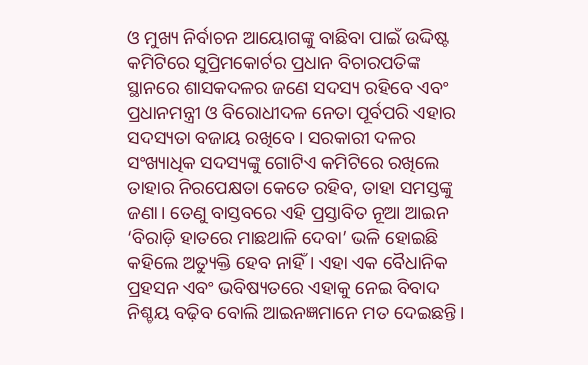ଓ ମୁଖ୍ୟ ନିର୍ବାଚନ ଆୟୋଗଙ୍କୁ ବାଛିବା ପାଇଁ ଉଦ୍ଦିଷ୍ଟ କମିଟିରେ ସୁପ୍ରିମକୋର୍ଟର ପ୍ରଧାନ ବିଚାରପତିଙ୍କ ସ୍ଥାନରେ ଶାସକଦଳର ଜଣେ ସଦସ୍ୟ ରହିବେ ଏବଂ ପ୍ରଧାନମନ୍ତ୍ରୀ ଓ ବିରୋଧୀଦଳ ନେତା ପୂର୍ବପରି ଏହାର ସଦସ୍ୟତା ବଜାୟ ରଖିବେ। ସରକାରୀ ଦଳର ସଂଖ୍ୟାଧିକ ସଦସ୍ୟଙ୍କୁ ଗୋଟିଏ କମିଟିରେ ରଖିଲେ ତାହାର ନିରପେକ୍ଷତା କେତେ ରହିବ, ତାହା ସମସ୍ତଙ୍କୁ ଜଣା। ତେଣୁ ବାସ୍ତବରେ ଏହି ପ୍ରସ୍ତାବିତ ନୂଆ ଆଇନ ‘ବିରାଡ଼ି ହାତରେ ମାଛଥାଳି ଦେବା’ ଭଳି ହୋଇଛି କହିଲେ ଅତ୍ୟୁକ୍ତି ହେବ ନାହିଁ। ଏହା ଏକ ବୈଧାନିକ ପ୍ରହସନ ଏବଂ ଭବିଷ୍ୟତରେ ଏହାକୁ ନେଇ ବିବାଦ ନିଶ୍ଚୟ ବଢ଼ିବ ବୋଲି ଆଇନଜ୍ଞମାନେ ମତ ଦେଇଛନ୍ତି।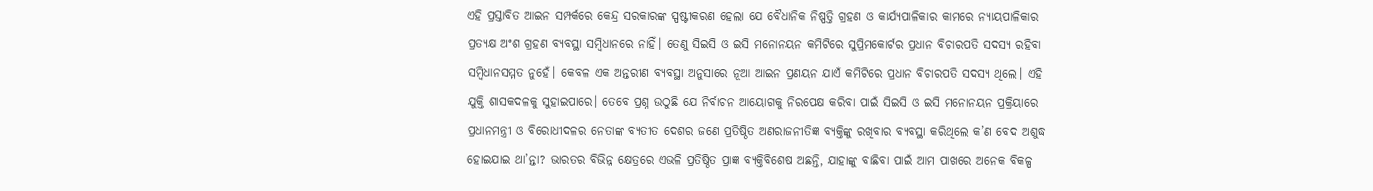ଏହି ପ୍ରସ୍ତାବିତ ଆଇନ ସମ୍ପର୍କରେ କେନ୍ଦ୍ର ସରକାରଙ୍କ ସ୍ପଷ୍ଟୀକରଣ ହେଲା ଯେ ବୈଧାନିକ ନିଷ୍ପତ୍ତି ଗ୍ରହଣ ଓ କାର୍ଯ୍ୟପାଳିକାର କାମରେ ନ୍ୟାୟପାଳିକାର ପ୍ରତ୍ୟକ୍ଷ ଅଂଶ ଗ୍ରହଣ ବ୍ୟବସ୍ଥା ସମ୍ବିଧାନରେ ନାହିଁ। ତେଣୁ ସିଇସି ଓ ଇସି ମନୋନୟନ କମିଟିରେ ସୁପ୍ରିମକୋର୍ଟର ପ୍ରଧାନ ବିଚାରପତି ସଦସ୍ୟ ରହିବା ସମ୍ବିଧାନସମ୍ମତ ନୁହେଁ। କେବଳ ଏକ ଅନ୍ତରୀଣ ବ୍ୟବସ୍ଥା ଅନୁସାରେ ନୂଆ ଆଇନ ପ୍ରଣୟନ ଯାଏଁ କମିଟିରେ ପ୍ରଧାନ ବିଚାରପତି ସଦସ୍ୟ ଥିଲେ। ଏହି ଯୁକ୍ତି ଶାସକଦଳକୁ ସୁହାଇପାରେ। ତେବେ ପ୍ରଶ୍ନ ଉଠୁଛି ଯେ ନିର୍ବାଚନ ଆୟୋଗକୁ ନିରପେକ୍ଷ କରିବା ପାଇଁ ସିଇସି ଓ ଇସି ମନୋନୟନ ପ୍ରକ୍ରିୟାରେ ପ୍ରଧାନମନ୍ତ୍ରୀ ଓ ବିରୋଧୀଦଳର ନେତାଙ୍କ ବ୍ୟତୀତ ଦେଶର ଜଣେ ପ୍ରତିଷ୍ଠିତ ଅଣରାଜନୀତିଜ୍ଞ ବ୍ୟକ୍ତିଙ୍କୁ ରଖିବାର ବ୍ୟବସ୍ଥା କରିଥିଲେ କ’ଣ ବେଦ ଅଶୁଦ୍ଧ ହୋଇଯାଇ ଥା’ନ୍ତା? ଭାରତର ବିଭିନ୍ନ କ୍ଷେତ୍ରରେ ଏଭଳି ପ୍ରତିଷ୍ଠିତ ପ୍ରାଜ୍ଞ ବ୍ୟକ୍ତିବିଶେଷ ଅଛନ୍ତି, ଯାହାଙ୍କୁ ବାଛିବା ପାଇଁ ଆମ ପାଖରେ ଅନେକ ବିକଳ୍ପ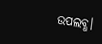ଉପଲବ୍ଧ।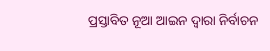ପ୍ରସ୍ତାବିତ ନୂଆ ଆଇନ ଦ୍ୱାରା ନିର୍ବାଚନ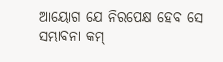ଆୟୋଗ ଯେ ନିରପେକ୍ଷ ହେବ ସେ ସମ୍ଭାବନା କମ୍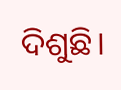ଦିଶୁଛି।